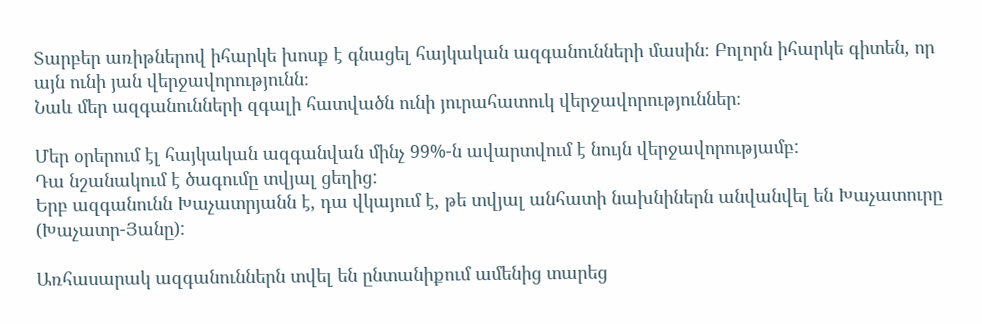Տարբեր առիթներով իհարկե խոսք է գնացել հայկական ազգանունների մասին։ Բոլորն իհարկե գիտեն, որ այն ունի յան վերջավորությունն։
Նաև մեր ազգանունների զգալի հատվածն ունի յուրահատուկ վերջավորություններ։

Մեր օրերում էլ հայկական ազգանվան մինչ 99%-ն ավարտվում է նույն վերջավորությամբ:
Դա նշանակում է ծագումը տվյալ ցեղից:
Երբ ազգանունն Խաչատրյանն է, դա վկայում է, թե տվյալ անհատի նախնիներն անվանվել են Խաչատուրը (Խաչատր-Յանը):

Առհասարակ ազգանուններն տվել են ընտանիքում ամենից տարեց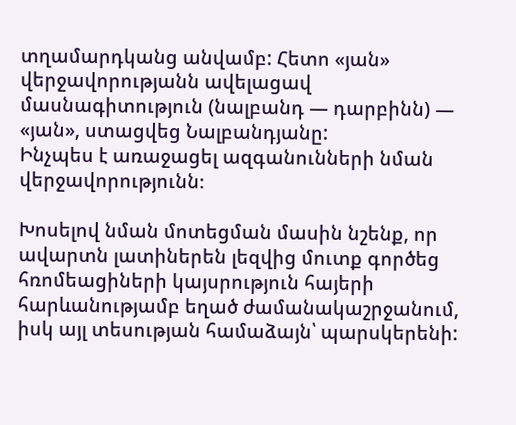տղամարդկանց անվամբ: Հետո «յան» վերջավորությանն ավելացավ մասնագիտություն (նալբանդ — դարբինն) — «յան», ստացվեց Նալբանդյանը:
Ինչպես է առաջացել ազգանունների նման վերջավորությունն։

Խոսելով նման մոտեցման մասին նշենք, որ ավարտն լատիներեն լեզվից մուտք գործեց հռոմեացիների կայսրություն հայերի հարևանությամբ եղած ժամանակաշրջանում, իսկ այլ տեսության համաձայն՝ պարսկերենի: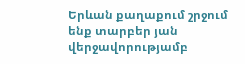Երևան քաղաքում շրջում ենք տարբեր յան վերջավորությամբ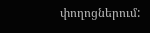փողոցներում: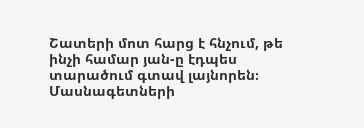Շատերի մոտ հարց է հնչում, թե ինչի համար յան-ը էդպես տարածում գտավ լայնորեն։
Մասնագետների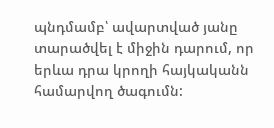պնդմամբ՝ ավարտված յանը տարածվել է միջին դարում, որ երևա դրա կրողի հայկականն համարվող ծագումն: